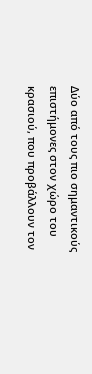Δύο από τους πιο σημαντικούς επιστήμονες στον χώρο του κρασιού, που προβάλλουν τον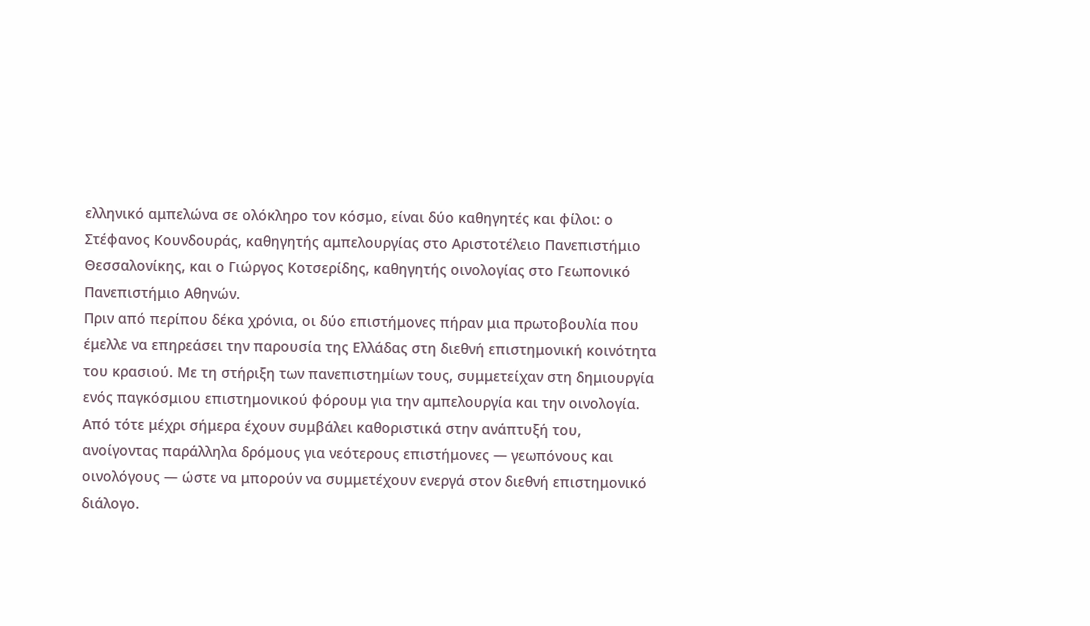ελληνικό αμπελώνα σε ολόκληρο τον κόσμο, είναι δύο καθηγητές και φίλοι: ο Στέφανος Κουνδουράς, καθηγητής αμπελουργίας στο Αριστοτέλειο Πανεπιστήμιο Θεσσαλονίκης, και ο Γιώργος Κοτσερίδης, καθηγητής οινολογίας στο Γεωπονικό Πανεπιστήμιο Αθηνών.
Πριν από περίπου δέκα χρόνια, οι δύο επιστήμονες πήραν μια πρωτοβουλία που έμελλε να επηρεάσει την παρουσία της Ελλάδας στη διεθνή επιστημονική κοινότητα του κρασιού. Με τη στήριξη των πανεπιστημίων τους, συμμετείχαν στη δημιουργία ενός παγκόσμιου επιστημονικού φόρουμ για την αμπελουργία και την οινολογία. Από τότε μέχρι σήμερα έχουν συμβάλει καθοριστικά στην ανάπτυξή του, ανοίγοντας παράλληλα δρόμους για νεότερους επιστήμονες — γεωπόνους και οινολόγους — ώστε να μπορούν να συμμετέχουν ενεργά στον διεθνή επιστημονικό διάλογο.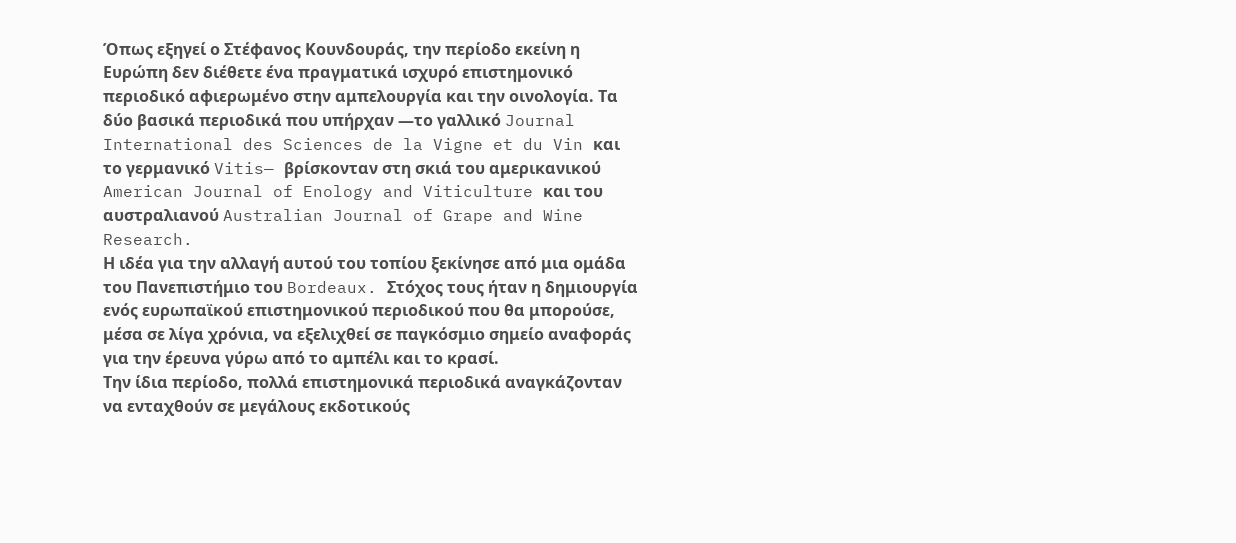Όπως εξηγεί ο Στέφανος Κουνδουράς, την περίοδο εκείνη η Ευρώπη δεν διέθετε ένα πραγματικά ισχυρό επιστημονικό περιοδικό αφιερωμένο στην αμπελουργία και την οινολογία. Τα δύο βασικά περιοδικά που υπήρχαν —το γαλλικό Journal International des Sciences de la Vigne et du Vin και το γερμανικό Vitis— βρίσκονταν στη σκιά του αμερικανικού American Journal of Enology and Viticulture και του αυστραλιανού Australian Journal of Grape and Wine Research.
Η ιδέα για την αλλαγή αυτού του τοπίου ξεκίνησε από μια ομάδα του Πανεπιστήμιο του Bordeaux. Στόχος τους ήταν η δημιουργία ενός ευρωπαϊκού επιστημονικού περιοδικού που θα μπορούσε, μέσα σε λίγα χρόνια, να εξελιχθεί σε παγκόσμιο σημείο αναφοράς για την έρευνα γύρω από το αμπέλι και το κρασί.
Την ίδια περίοδο, πολλά επιστημονικά περιοδικά αναγκάζονταν να ενταχθούν σε μεγάλους εκδοτικούς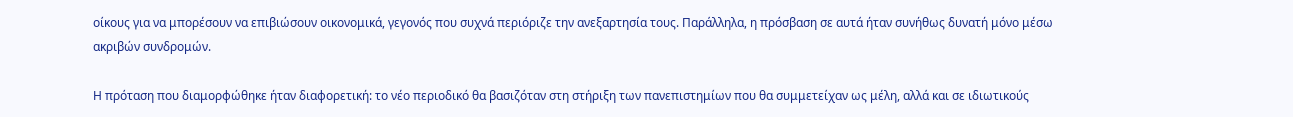οίκους για να μπορέσουν να επιβιώσουν οικονομικά, γεγονός που συχνά περιόριζε την ανεξαρτησία τους. Παράλληλα, η πρόσβαση σε αυτά ήταν συνήθως δυνατή μόνο μέσω ακριβών συνδρομών.

Η πρόταση που διαμορφώθηκε ήταν διαφορετική: το νέο περιοδικό θα βασιζόταν στη στήριξη των πανεπιστημίων που θα συμμετείχαν ως μέλη, αλλά και σε ιδιωτικούς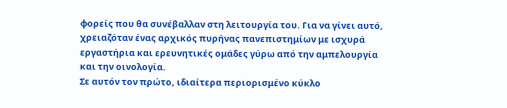φορείς που θα συνέβαλλαν στη λειτουργία του. Για να γίνει αυτό, χρειαζόταν ένας αρχικός πυρήνας πανεπιστημίων με ισχυρά εργαστήρια και ερευνητικές ομάδες γύρω από την αμπελουργία και την οινολογία.
Σε αυτόν τον πρώτο, ιδιαίτερα περιορισμένο κύκλο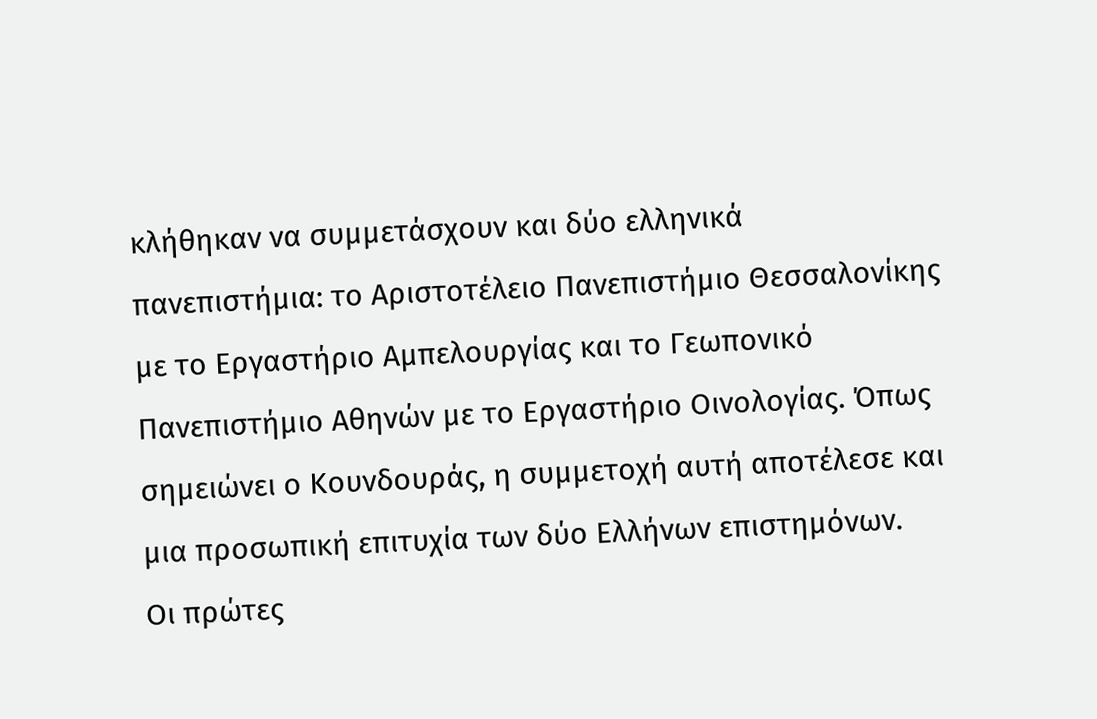κλήθηκαν να συμμετάσχουν και δύο ελληνικά πανεπιστήμια: το Αριστοτέλειο Πανεπιστήμιο Θεσσαλονίκης με το Εργαστήριο Αμπελουργίας και το Γεωπονικό Πανεπιστήμιο Αθηνών με το Εργαστήριο Οινολογίας. Όπως σημειώνει ο Κουνδουράς, η συμμετοχή αυτή αποτέλεσε και μια προσωπική επιτυχία των δύο Ελλήνων επιστημόνων.
Οι πρώτες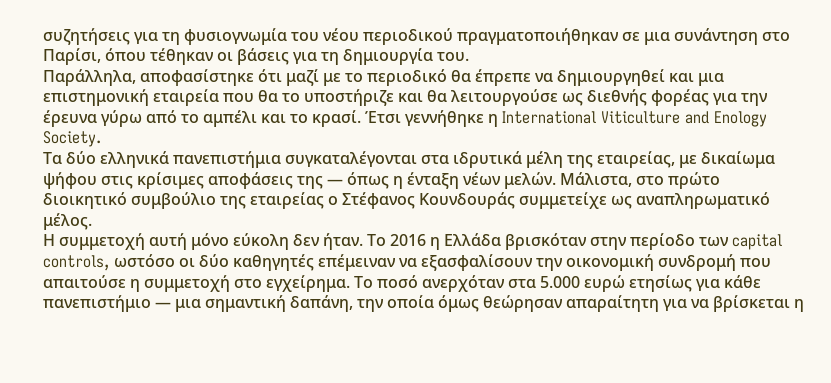συζητήσεις για τη φυσιογνωμία του νέου περιοδικού πραγματοποιήθηκαν σε μια συνάντηση στο Παρίσι, όπου τέθηκαν οι βάσεις για τη δημιουργία του.
Παράλληλα, αποφασίστηκε ότι μαζί με το περιοδικό θα έπρεπε να δημιουργηθεί και μια επιστημονική εταιρεία που θα το υποστήριζε και θα λειτουργούσε ως διεθνής φορέας για την έρευνα γύρω από το αμπέλι και το κρασί. Έτσι γεννήθηκε η International Viticulture and Enology Society.
Τα δύο ελληνικά πανεπιστήμια συγκαταλέγονται στα ιδρυτικά μέλη της εταιρείας, με δικαίωμα ψήφου στις κρίσιμες αποφάσεις της — όπως η ένταξη νέων μελών. Μάλιστα, στο πρώτο διοικητικό συμβούλιο της εταιρείας ο Στέφανος Κουνδουράς συμμετείχε ως αναπληρωματικό μέλος.
Η συμμετοχή αυτή μόνο εύκολη δεν ήταν. Το 2016 η Ελλάδα βρισκόταν στην περίοδο των capital controls, ωστόσο οι δύο καθηγητές επέμειναν να εξασφαλίσουν την οικονομική συνδρομή που απαιτούσε η συμμετοχή στο εγχείρημα. Το ποσό ανερχόταν στα 5.000 ευρώ ετησίως για κάθε πανεπιστήμιο — μια σημαντική δαπάνη, την οποία όμως θεώρησαν απαραίτητη για να βρίσκεται η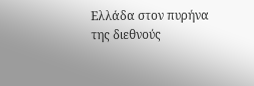Ελλάδα στον πυρήνα της διεθνούς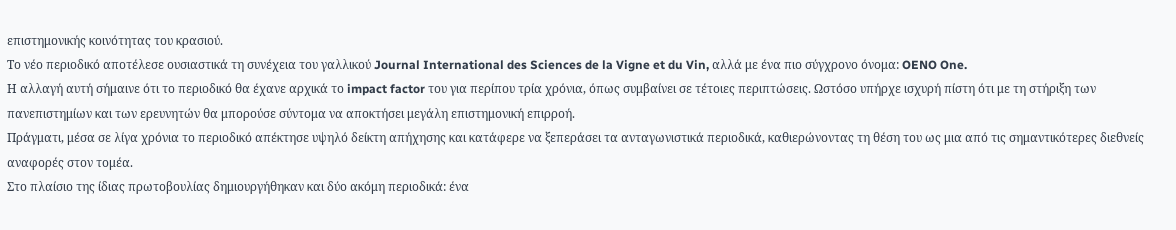επιστημονικής κοινότητας του κρασιού.
Το νέο περιοδικό αποτέλεσε ουσιαστικά τη συνέχεια του γαλλικού Journal International des Sciences de la Vigne et du Vin, αλλά με ένα πιο σύγχρονο όνομα: OENO One.
Η αλλαγή αυτή σήμαινε ότι το περιοδικό θα έχανε αρχικά το impact factor του για περίπου τρία χρόνια, όπως συμβαίνει σε τέτοιες περιπτώσεις. Ωστόσο υπήρχε ισχυρή πίστη ότι με τη στήριξη των πανεπιστημίων και των ερευνητών θα μπορούσε σύντομα να αποκτήσει μεγάλη επιστημονική επιρροή.
Πράγματι, μέσα σε λίγα χρόνια το περιοδικό απέκτησε υψηλό δείκτη απήχησης και κατάφερε να ξεπεράσει τα ανταγωνιστικά περιοδικά, καθιερώνοντας τη θέση του ως μια από τις σημαντικότερες διεθνείς αναφορές στον τομέα.
Στο πλαίσιο της ίδιας πρωτοβουλίας δημιουργήθηκαν και δύο ακόμη περιοδικά: ένα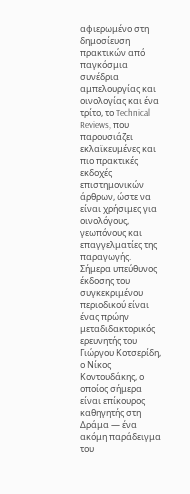αφιερωμένο στη δημοσίευση πρακτικών από παγκόσμια συνέδρια αμπελουργίας και οινολογίας και ένα τρίτο, το Technical Reviews, που παρουσιάζει εκλαϊκευμένες και πιο πρακτικές εκδοχές επιστημονικών άρθρων, ώστε να είναι χρήσιμες για οινολόγους, γεωπόνους και επαγγελματίες της παραγωγής.
Σήμερα υπεύθυνος έκδοσης του συγκεκριμένου περιοδικού είναι ένας πρώην μεταδιδακτορικός ερευνητής του Γιώργου Κοτσερίδη, ο Νίκος Κοντουδάκης, ο οποίος σήμερα είναι επίκουρος καθηγητής στη Δράμα — ένα ακόμη παράδειγμα του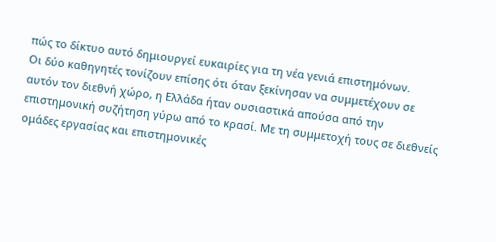πώς το δίκτυο αυτό δημιουργεί ευκαιρίες για τη νέα γενιά επιστημόνων.
Οι δύο καθηγητές τονίζουν επίσης ότι όταν ξεκίνησαν να συμμετέχουν σε αυτόν τον διεθνή χώρο, η Ελλάδα ήταν ουσιαστικά απούσα από την επιστημονική συζήτηση γύρω από το κρασί. Με τη συμμετοχή τους σε διεθνείς ομάδες εργασίας και επιστημονικές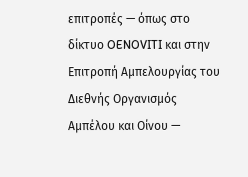επιτροπές — όπως στο δίκτυο OENOVITI και στην Επιτροπή Αμπελουργίας του Διεθνής Οργανισμός Αμπέλου και Οίνου —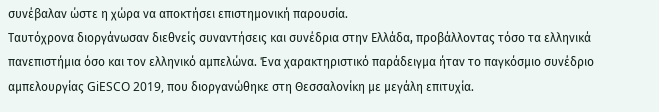συνέβαλαν ώστε η χώρα να αποκτήσει επιστημονική παρουσία.
Ταυτόχρονα διοργάνωσαν διεθνείς συναντήσεις και συνέδρια στην Ελλάδα, προβάλλοντας τόσο τα ελληνικά πανεπιστήμια όσο και τον ελληνικό αμπελώνα. Ένα χαρακτηριστικό παράδειγμα ήταν το παγκόσμιο συνέδριο αμπελουργίας GiESCO 2019, που διοργανώθηκε στη Θεσσαλονίκη με μεγάλη επιτυχία.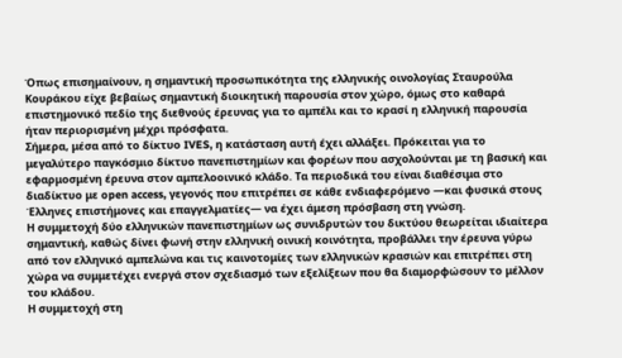Όπως επισημαίνουν, η σημαντική προσωπικότητα της ελληνικής οινολογίας Σταυρούλα Κουράκου είχε βεβαίως σημαντική διοικητική παρουσία στον χώρο, όμως στο καθαρά επιστημονικό πεδίο της διεθνούς έρευνας για το αμπέλι και το κρασί η ελληνική παρουσία ήταν περιορισμένη μέχρι πρόσφατα.
Σήμερα, μέσα από το δίκτυο IVES, η κατάσταση αυτή έχει αλλάξει. Πρόκειται για το μεγαλύτερο παγκόσμιο δίκτυο πανεπιστημίων και φορέων που ασχολούνται με τη βασική και εφαρμοσμένη έρευνα στον αμπελοοινικό κλάδο. Τα περιοδικά του είναι διαθέσιμα στο διαδίκτυο με open access, γεγονός που επιτρέπει σε κάθε ενδιαφερόμενο —και φυσικά στους Έλληνες επιστήμονες και επαγγελματίες— να έχει άμεση πρόσβαση στη γνώση.
Η συμμετοχή δύο ελληνικών πανεπιστημίων ως συνιδρυτών του δικτύου θεωρείται ιδιαίτερα σημαντική, καθώς δίνει φωνή στην ελληνική οινική κοινότητα, προβάλλει την έρευνα γύρω από τον ελληνικό αμπελώνα και τις καινοτομίες των ελληνικών κρασιών και επιτρέπει στη χώρα να συμμετέχει ενεργά στον σχεδιασμό των εξελίξεων που θα διαμορφώσουν το μέλλον του κλάδου.
Η συμμετοχή στη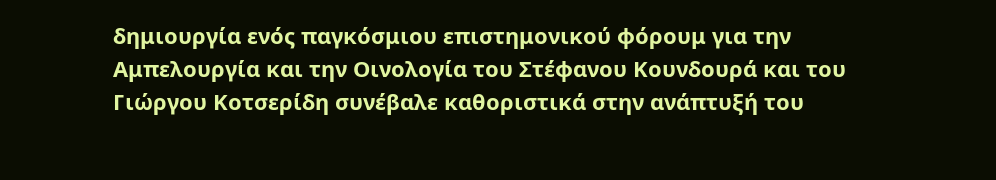δημιουργία ενός παγκόσμιου επιστημονικού φόρουμ για την Αμπελουργία και την Οινολογία του Στέφανου Κουνδουρά και του Γιώργου Κοτσερίδη συνέβαλε καθοριστικά στην ανάπτυξή του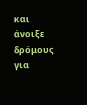και άνοιξε δρόμους για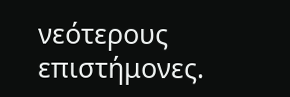νεότερους επιστήμονες.